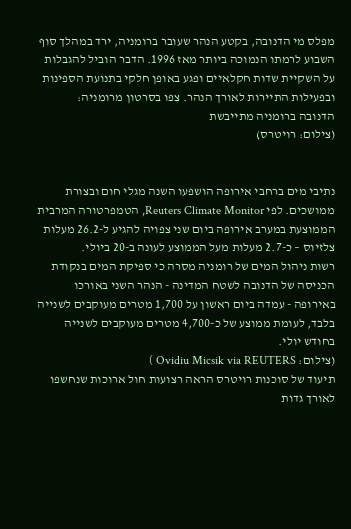מפלס מי הדנובה, בקטע הנהר שעובר ברומניה, ירד במהלך סוף השבוע לרמתו הנמוכה ביותר מאז 1996. הדבר הוביל להגבלות על השקיית שדות חקלאיים ופגע באופן חלקי בתנועת הספינות ובפעילות התיירות לאורך הנהר. צפו בסרטון מרומניה:
הדנובה ברומניה מתייבשת
(צילום: רויטרס)


נתיבי מים ברחבי אירופה הושפעו השנה מגלי חום ובצורת ממושכים. לפי Reuters Climate Monitor, הטמפרטורה המרבית הממוצעת במערב אירופה ביום שני צפויה להגיע ל-26.2 מעלות צלזיוס – כ-2.7 מעלות מעל הממוצע לעונה ב-20 ביולי.
רשות ניהול המים של רומניה מסרה כי ספיקת המים בנקודת הכניסה של הדנובה לשטח המדינה - הנהר השני באורכו באירופה - עמדה ביום ראשון על 1,700 מטרים מעוקבים לשנייה בלבד, לעומת ממוצע של כ-4,700 מטרים מעוקבים לשנייה בחודש יולי.
(צילום: Ovidiu Micsik via REUTERS )
תיעוד של סוכנות רויטרס הראה רצועות חול ארוכות שנחשפו לאורך גדות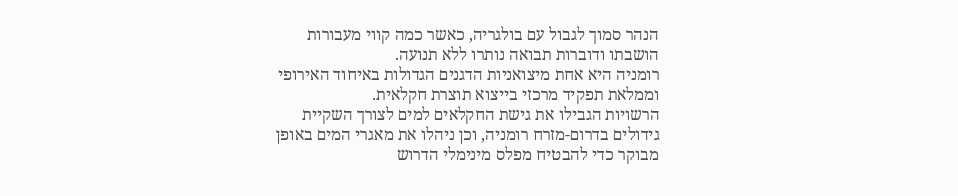הנהר סמוך לגבול עם בולגריה, כאשר כמה קווי מעבורות הושבתו ודוברות תבואה נותרו ללא תנועה.
רומניה היא אחת מיצואניות הדגנים הגדולות באיחוד האירופי וממלאת תפקיד מרכזי בייצוא תוצרת חקלאית.
הרשויות הגבילו את גישת החקלאים למים לצורך השקיית גידולים בדרום-מזרח רומניה, וכן ניהלו את מאגרי המים באופן מבוקר כדי להבטיח מפלס מינימלי הדרוש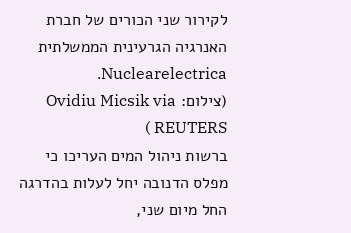לקירור שני הכורים של חברת האנרגיה הגרעינית הממשלתית Nuclearelectrica.
(צילום: Ovidiu Micsik via REUTERS )
ברשות ניהול המים העריכו כי מפלס הדנובה יחל לעלות בהדרגה החל מיום שני,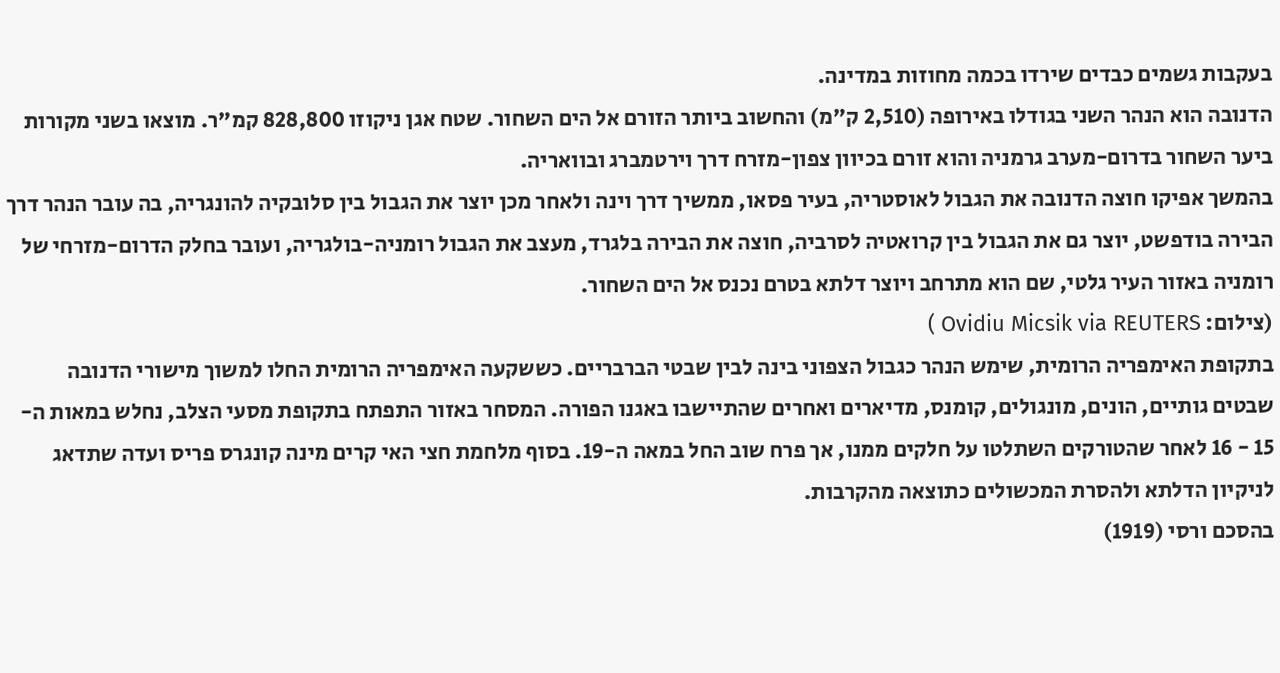בעקבות גשמים כבדים שירדו בכמה מחוזות במדינה.
הדנובה הוא הנהר השני בגודלו באירופה (2,510 ק"מ) והחשוב ביותר הזורם אל הים השחור. שטח אגן ניקוזו 828,800 קמ"ר. מוצאו בשני מקורות ביער השחור בדרום-מערב גרמניה והוא זורם בכיוון צפון-מזרח דרך וירטמברג ובוואריה.
בהמשך אפיקו חוצה הדנובה את הגבול לאוסטריה, בעיר פסאו, ממשיך דרך וינה ולאחר מכן יוצר את הגבול בין סלובקיה להונגריה, בה עובר הנהר דרך הבירה בודפשט, יוצר גם את הגבול בין קרואטיה לסרביה, חוצה את הבירה בלגרד, מעצב את הגבול רומניה-בולגריה, ועובר בחלק הדרום-מזרחי של רומניה באזור העיר גלטי, שם הוא מתרחב ויוצר דלתא בטרם נכנס אל הים השחור.
(צילום: Ovidiu Micsik via REUTERS )
בתקופת האימפריה הרומית, שימש הנהר כגבול הצפוני בינה לבין שבטי הברבריים. כששקעה האימפריה הרומית החלו למשוך מישורי הדנובה שבטים גותיים, הונים, מונגולים, קומנס, מדיארים ואחרים שהתיישבו באגנו הפורה. המסחר באזור התפתח בתקופת מסעי הצלב, נחלש במאות ה- 15 - 16 לאחר שהטורקים השתלטו על חלקים ממנו, אך פרח שוב החל במאה ה-19. בסוף מלחמת חצי האי קרים מינה קונגרס פריס ועדה שתדאג לניקיון הדלתא ולהסרת המכשולים כתוצאה מהקרבות.
בהסכם ורסי (1919)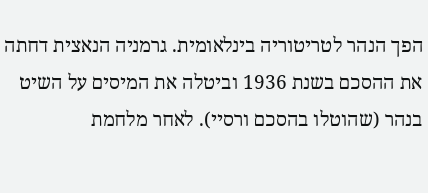הפך הנהר לטריטוריה בינלאומית. גרמניה הנאצית דחתה את ההסכם בשנת 1936 וביטלה את המיסים על השיט בנהר (שהוטלו בהסכם ורסיי). לאחר מלחמת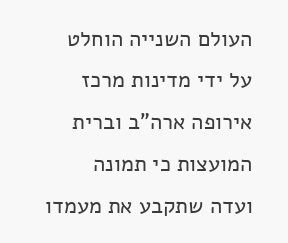העולם השנייה הוחלט על ידי מדינות מרכז אירופה ארה"ב וברית המועצות כי תמונה ועדה שתקבע את מעמדו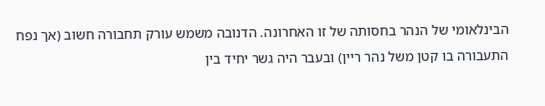הבינלאומי של הנהר בחסותה של זו האחרונה. הדנובה משמש עורק תחבורה חשוב (אך נפח התעבורה בו קטן משל נהר ריין) ובעבר היה גשר יחיד בין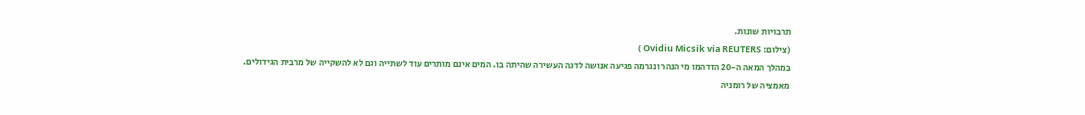תרבויות שונות.
(צילום: Ovidiu Micsik via REUTERS )
במהלך המאה ה-20 הזדהמו מי הנהר ונגרמה פגיעה אנושה לדגה העשירה שהיתה בו. המים אינם מותרים עוד לשתייה וגם לא להשקייה של מרבית הגידולים. מאמציה של רומניה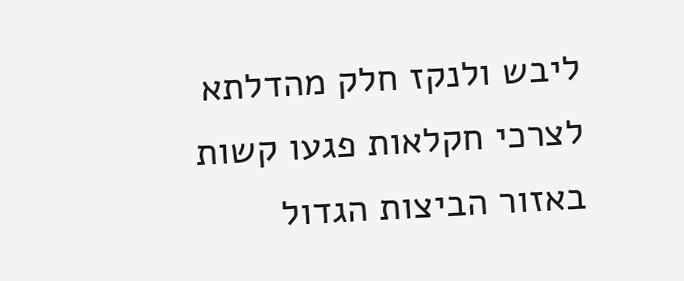ליבש ולנקז חלק מהדלתא לצרכי חקלאות פגעו קשות באזור הביצות הגדול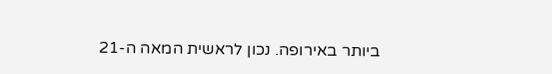ביותר באירופה. נכון לראשית המאה ה-21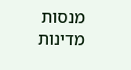מנסות מדינות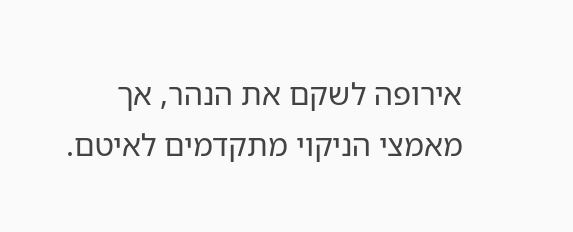אירופה לשקם את הנהר, אך מאמצי הניקוי מתקדמים לאיטם.